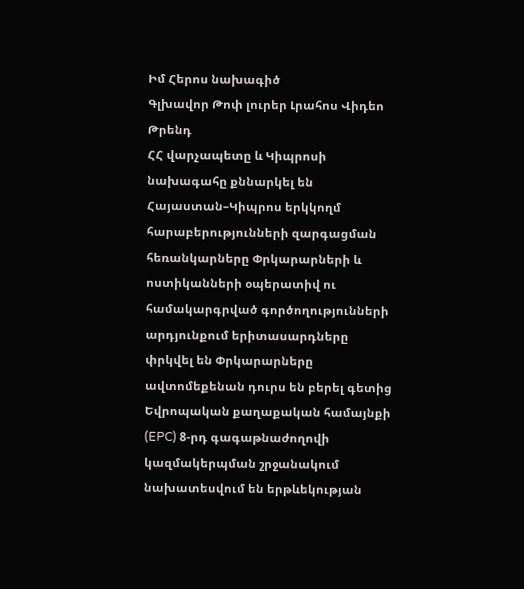Իմ Հերոս նախագիծ
Գլխավոր Թոփ լուրեր Լրահոս Վիդեո Թրենդ
ՀՀ վարչապետը և Կիպրոսի նախագահը քննարկել են Հայաստան–Կիպրոս երկկողմ հարաբերությունների զարգացման հեռանկարները Փրկարարների և ոստիկանների օպերատիվ ու համակարգրված գործողությունների արդյունքում երիտասարդները փրկվել են Փրկարարները ավտոմեքենան դուրս են բերել գետից Եվրոպական քաղաքական համայնքի (EPC) 8-րդ գագաթնաժողովի կազմակերպման շրջանակում նախատեսվում են երթևեկության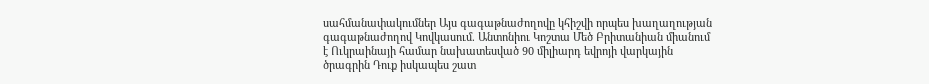սահմանափակումներ Այս գագաթնաժողովը կհիշվի որպես խաղաղության գագաթնաժողով Կովկասում. Անտոնիու Կոշտա Մեծ Բրիտանիան միանում է Ուկրաինայի համար նախատեսված 90 միլիարդ եվրոյի վարկային ծրագրին Դուք իսկապես շատ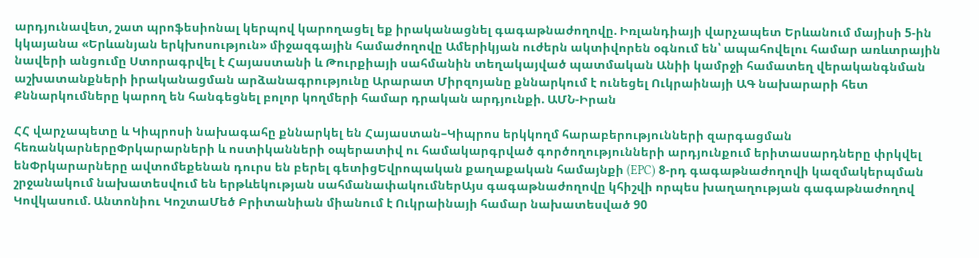արդյունավետ, շատ պրոֆեսիոնալ կերպով կարողացել եք իրականացնել գագաթնաժողովը. Իռլանդիայի վարչապետ Երևանում մայիսի 5-ին կկայանա «Երևանյան երկխոսություն» միջազգային համաժողովը Ամերիկյան ուժերն ակտիվորեն օգնում են՝ ապահովելու համար առևտրային նավերի անցումը Ստորագրվել է Հայաստանի և Թուրքիայի սահմանին տեղակայված պատմական Անիի կամրջի համատեղ վերականգնման աշխատանքների իրականացման արձանագրությունը Արարատ Միրզոյանը քննարկում է ունեցել Ուկրաինայի ԱԳ նախարարի հետ Քննարկումները կարող են հանգեցնել բոլոր կողմերի համար դրական արդյունքի. ԱՄՆ-Իրան

ՀՀ վարչապետը և Կիպրոսի նախագահը քննարկել են Հայաստան–Կիպրոս երկկողմ հարաբերությունների զարգացման հեռանկարներըՓրկարարների և ոստիկանների օպերատիվ ու համակարգրված գործողությունների արդյունքում երիտասարդները փրկվել ենՓրկարարները ավտոմեքենան դուրս են բերել գետիցԵվրոպական քաղաքական համայնքի (EPC) 8-րդ գագաթնաժողովի կազմակերպման շրջանակում նախատեսվում են երթևեկության սահմանափակումներԱյս գագաթնաժողովը կհիշվի որպես խաղաղության գագաթնաժողով Կովկասում. Անտոնիու ԿոշտաՄեծ Բրիտանիան միանում է Ուկրաինայի համար նախատեսված 90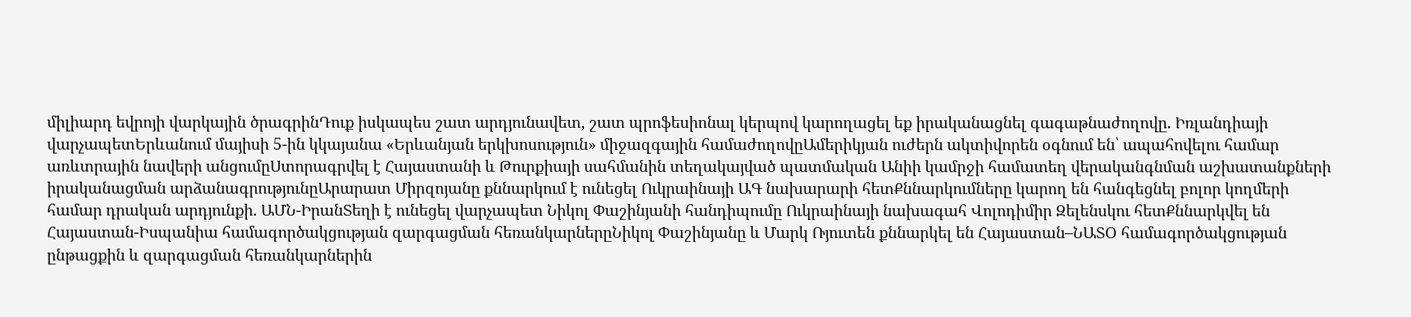միլիարդ եվրոյի վարկային ծրագրինԴուք իսկապես շատ արդյունավետ, շատ պրոֆեսիոնալ կերպով կարողացել եք իրականացնել գագաթնաժողովը. Իռլանդիայի վարչապետԵրևանում մայիսի 5-ին կկայանա «Երևանյան երկխոսություն» միջազգային համաժողովըԱմերիկյան ուժերն ակտիվորեն օգնում են՝ ապահովելու համար առևտրային նավերի անցումըՍտորագրվել է Հայաստանի և Թուրքիայի սահմանին տեղակայված պատմական Անիի կամրջի համատեղ վերականգնման աշխատանքների իրականացման արձանագրությունըԱրարատ Միրզոյանը քննարկում է ունեցել Ուկրաինայի ԱԳ նախարարի հետՔննարկումները կարող են հանգեցնել բոլոր կողմերի համար դրական արդյունքի. ԱՄՆ-ԻրանՏեղի է ունեցել վարչապետ Նիկոլ Փաշինյանի հանդիպումը Ուկրաինայի նախագահ Վոլոդիմիր Զելենսկու հետՔննարկվել են Հայաստան-Իսպանիա համագործակցության զարգացման հեռանկարներըՆիկոլ Փաշինյանը և Մարկ Ռյուտեն քննարկել են Հայաստան–ՆԱՏՕ համագործակցության ընթացքին և զարգացման հեռանկարներին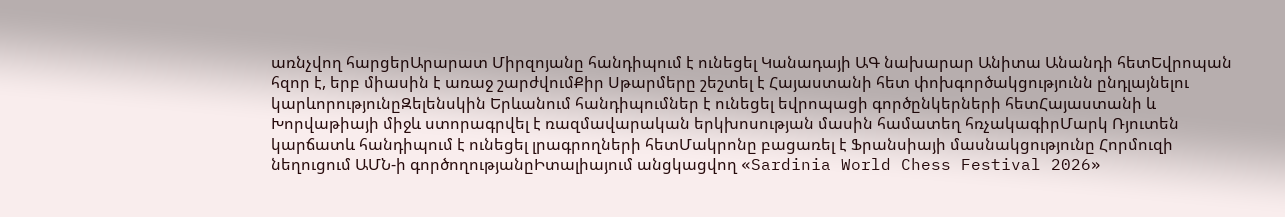առնչվող հարցերԱրարատ Միրզոյանը հանդիպում է ունեցել Կանադայի ԱԳ նախարար Անիտա Անանդի հետԵվրոպան հզոր է, երբ միասին է առաջ շարժվումՔիր Սթարմերը շեշտել է Հայաստանի հետ փոխգործակցությունն ընդլայնելու կարևորությունըԶելենսկին Երևանում հանդիպումներ է ունեցել եվրոպացի գործընկերների հետՀայաստանի և Խորվաթիայի միջև ստորագրվել է ռազմավարական երկխոսության մասին համատեղ հռչակագիրՄարկ Ռյուտեն կարճատև հանդիպում է ունեցել լրագրողների հետՄակրոնը բացառել է Ֆրանսիայի մասնակցությունը Հորմուզի նեղուցում ԱՄՆ-ի գործողությանըԻտալիայում անցկացվող «Sardinia World Chess Festival 2026»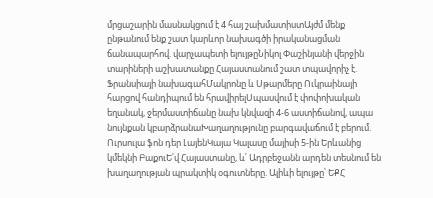մրցաշարին մասնակցում է 4 հայ շախմատիստԱյժմ մենք ընթանում ենք շատ կարևոր նախագծի իրականացման ճանապարհով. վարչապետի ելույթըՆիկոլ Փաշինյանի վերջին տարիների աշխատանքը Հայաստանում շատ տպավորիչ է. Ֆրանսիայի նախագահՄակրոնը և Սթարմերը Ուկրաինայի հարցով հանդիպում են հրավիրելՍպասվում է փոփոխական եղանակ, ջերմաստիճանը նախ կնվազի 4-6 աստիճանով, ապա նույնքան կբարձրանաԽաղաղությունը բարգավաճում է բերում. Ուրսուլա ֆոն դեր ԼայենԿայա Կալասը մայիսի 5-ին Երևանից կմեկնի ԲաքուԵ՛վ Հայաստանը, և՛ Ադրբեջանն արդեն տեսնում են խաղաղության պրակտիկ օգուտները. Ալիևի ելույթը՝ ԵՔՀ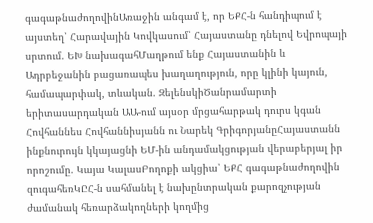գագաթնաժողովինԱռաջին անգամ է, որ ԵՔՀ-ն հանդիպում է այստեղ՝ Հարավային Կովկասում՝ Հայաստանը դնելով Եվրոպայի սրտում. ԵԽ նախագահՄաղթում ենք Հայաստանին և Ադրբեջանին բացառապես խաղաղություն, որը կլինի կայուն, համապարփակ, տևական. ԶելենսկիԾանրամարտի երիտասարդական ԱԱ-ում այսօր մրցահարթակ դուրս կգան Հովհաննես Հովհաննիսյանն ու Նարեկ ԳրիգորյանըՀայաստանն ինքնուրույն կկայացնի ԵՄ-ին անդամակցության վերաբերյալ իր որոշումը. Կայա ԿալասԲողոքի ակցիա՝ ԵՔՀ գագաթնաժողովին զուգահեռԿԸՀ-ն սահմանել է նախընտրական քարոզչության ժամանակ հեռարձակողների կողմից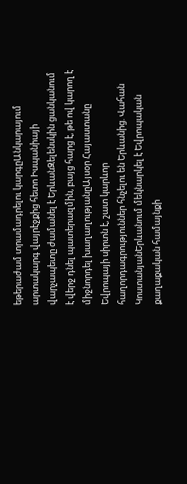եթերաժամ տրամադրելու կարգըԱնկարայում արտակարգ վայրէջքից հետո Իսպանիայի վարչապետը ժամանել է ԵրևանԶելենսկին ցանկանում է վերջ դնել պատերազմին, բայց հարց է, թե ով կարող է միջնորդել խաղաղությանըԱյսօր Հայաստանը Եվրոպայի սիրտն է, շատ կարևոր հաղորդագրություններ հնչելու են Երևանից. Վահան ԿոստանյանԵրևանում մեկնարկել է Եվրոպական քաղաքական համայնքի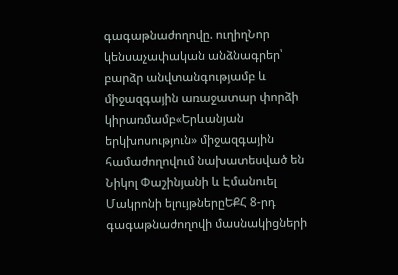գագաթնաժողովը. ուղիղՆոր կենսաչափական անձնագրեր՝ բարձր անվտանգությամբ և միջազգային առաջատար փորձի կիրառմամբ«Երևանյան երկխոսություն» միջազգային համաժողովում նախատեսված են Նիկոլ Փաշինյանի և Էմանուել Մակրոնի ելույթներըԵՔՀ 8-րդ գագաթնաժողովի մասնակիցների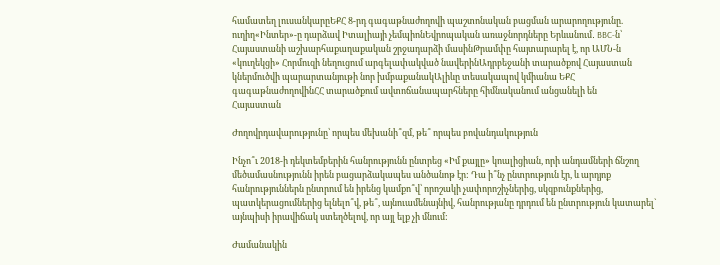համատեղ լուսանկարըԵՔՀ 8-րդ գագաթնաժողովի պաշտոնական բացման արարողությունը. ուղիղ«Ինտեր»-ը դարձավ Իտալիայի չեմպիոնԵվրոպական առաջնորդները Երևանում․ BBC-ն՝ Հայաստանի աշխարհաքաղաքական շրջադարձի մասինԹրամփը հայտարարել է, որ ԱՄՆ-ն «կուղեկցի» Հորմուզի նեղուցում արգելափակված նավերինԱդրբեջանի տարածքով Հայաստան կներմուծվի պարարտանյութի նոր խմբաքանակԱլիևը տեսակապով կմիանա ԵՔՀ գագաթնաժողովինՀՀ տարածքում ավտոճանապարհները հիմնականում անցանելի են
Հայաստան

Ժողովրդավարությունը՝ որպես մեխանի՞զմ, թե՞ որպես բովանդակություն

Ինչո՞ւ 2018-ի դեկտեմբերին հանրությունն ընտրեց «Իմ քայլը» կոալիցիան, որի անդամների ճնշող մեծամասնությունն իրեն բացարձակապես անծանոթ էր: Դա ի՞նչ ընտրություն էր, և արդյոք հանրություններն ընտրում են իրենց կամքո՞վ՝ որոշակի չափորոշիչներից, սկզբունքներից, պատկերացումներից ելնելո՞վ, թե՞, այնուամենայնիվ, հանրությանը դրդում են ընտրություն կատարել` այնպիսի իրավիճակ ստեղծելով, որ այլ ելք չի մնում:

Ժամանակին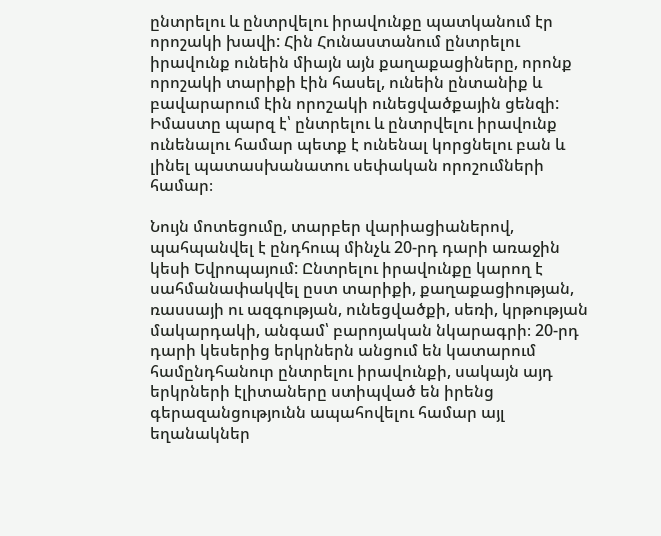ընտրելու և ընտրվելու իրավունքը պատկանում էր որոշակի խավի: Հին Հունաստանում ընտրելու իրավունք ունեին միայն այն քաղաքացիները, որոնք որոշակի տարիքի էին հասել, ունեին ընտանիք և բավարարում էին որոշակի ունեցվածքային ցենզի: Իմաստը պարզ է՝ ընտրելու և ընտրվելու իրավունք ունենալու համար պետք է ունենալ կորցնելու բան և լինել պատասխանատու սեփական որոշումների համար։

Նույն մոտեցումը, տարբեր վարիացիաներով, պահպանվել է ընդհուպ մինչև 20-րդ դարի առաջին կեսի Եվրոպայում: Ընտրելու իրավունքը կարող է սահմանափակվել ըստ տարիքի, քաղաքացիության, ռասսայի ու ազգության, ունեցվածքի, սեռի, կրթության մակարդակի, անգամ՝ բարոյական նկարագրի։ 20-րդ դարի կեսերից երկրներն անցում են կատարում համընդհանուր ընտրելու իրավունքի, սակայն այդ երկրների էլիտաները ստիպված են իրենց գերազանցությունն ապահովելու համար այլ եղանակներ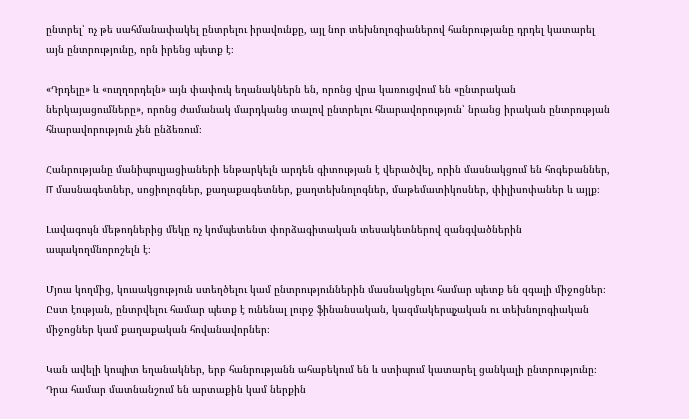ընտրել՝ ոչ թե սահմանափակել ընտրելու իրավունքը, այլ նոր տեխնոլոգիաներով հանրությանը դրդել կատարել այն ընտրությունը, որն իրենց պետք է։

«Դրդելը» և «ուղղորդելն» այն փափուկ եղանակներն են, որոնց վրա կառուցվում են «ընտրական ներկայացումները», որոնց ժամանակ մարդկանց տալով ընտրելու հնարավորություն՝ նրանց իրական ընտրության հնարավորություն չեն ընձեռում։

Հանրությանը մանիպուլյացիաների ենթարկելն արդեն գիտության է վերածվել, որին մասնակցում են հոգեբաններ, IT մասնագետներ, սոցիոլոգներ, քաղաքագետներ, քաղտեխնոլոգներ, մաթեմատիկոսներ, փիլիսոփաներ և այլք։

Լավագույն մեթոդներից մեկը ոչ կոմպետենտ փորձագիտական տեսակետներով զանգվածներին ապակողմնորոշելն է։

Մյուս կողմից, կուսակցություն ստեղծելու կամ ընտրություններին մասնակցելու համար պետք են զգալի միջոցներ։ Ըստ էության, ընտրվելու համար պետք է ունենալ լուրջ ֆինանսական, կազմակերպչական ու տեխնոլոգիական միջոցներ կամ քաղաքական հովանավորներ։

Կան ավելի կոպիտ եղանակներ, երբ հանրությանն ահաբեկում են և ստիպում կատարել ցանկալի ընտրությունը։ Դրա համար մատնանշում են արտաքին կամ ներքին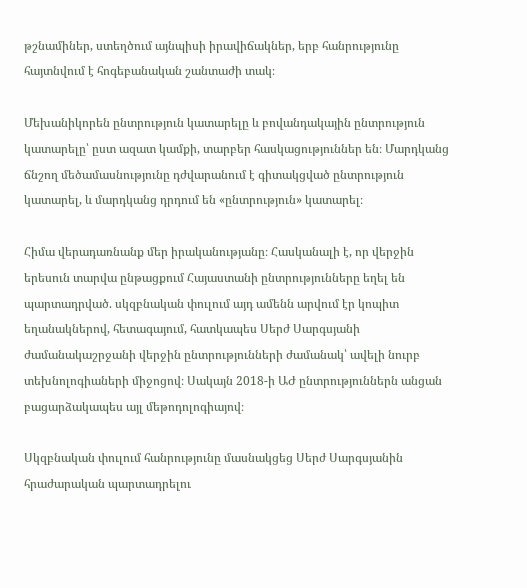թշնամիներ, ստեղծում այնպիսի իրավիճակներ, երբ հանրությունը հայտնվում է հոգեբանական շանտաժի տակ։

Մեխանիկորեն ընտրություն կատարելը և բովանդակային ընտրություն կատարելը՝ ըստ ազատ կամքի, տարբեր հասկացություններ են։ Մարդկանց ճնշող մեծամասնությունը դժվարանում է գիտակցված ընտրություն կատարել, և մարդկանց դրդում են «ընտրություն» կատարել։

Հիմա վերադառնանք մեր իրականությանը։ Հասկանալի է, որ վերջին երեսուն տարվա ընթացքում Հայաստանի ընտրությունները եղել են պարտադրված. սկզբնական փուլում այդ ամենն արվում էր կոպիտ եղանակներով, հետագայում, հատկապես Սերժ Սարգսյանի ժամանակաշրջանի վերջին ընտրությունների ժամանակ՝ ավելի նուրբ տեխնոլոգիաների միջոցով։ Սակայն 2018-ի ԱԺ ընտրություններն անցան բացարձակապես այլ մեթոդոլոգիայով։

Սկզբնական փուլում հանրությունը մասնակցեց Սերժ Սարգսյանին հրաժարական պարտադրելու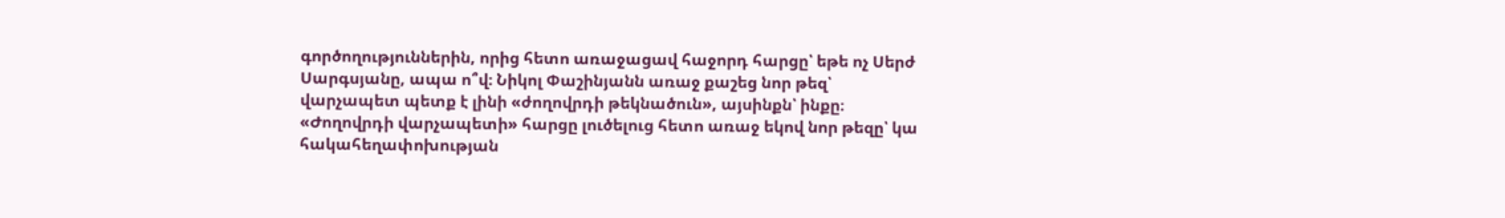գործողություններին, որից հետո առաջացավ հաջորդ հարցը՝ եթե ոչ Սերժ Սարգսյանը, ապա ո՞վ։ Նիկոլ Փաշինյանն առաջ քաշեց նոր թեզ՝ վարչապետ պետք է լինի «ժողովրդի թեկնածուն», այսինքն՝ ինքը։ «Ժողովրդի վարչապետի» հարցը լուծելուց հետո առաջ եկով նոր թեզը՝ կա հակահեղափոխության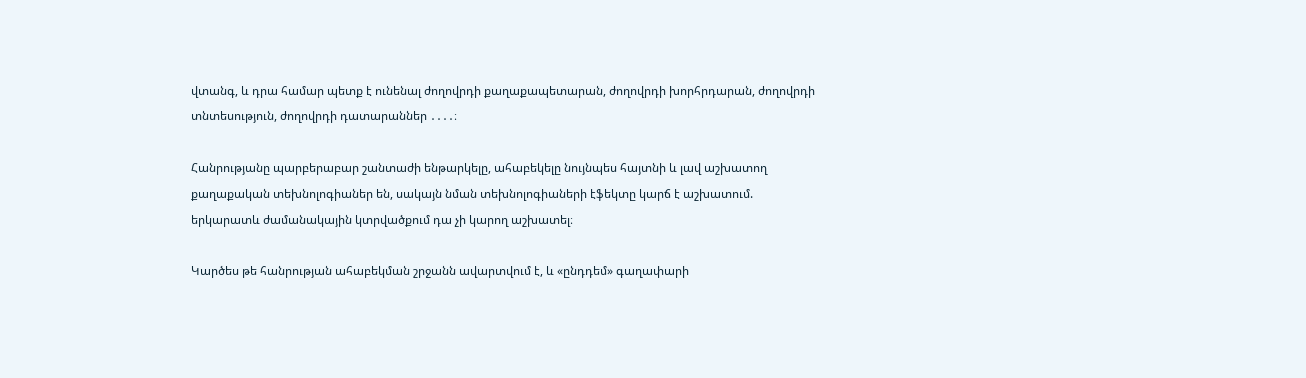վտանգ, և դրա համար պետք է ունենալ ժողովրդի քաղաքապետարան, ժողովրդի խորհրդարան, ժողովրդի տնտեսություն, ժողովրդի դատարաններ ․․․․։

Հանրությանը պարբերաբար շանտաժի ենթարկելը, ահաբեկելը նույնպես հայտնի և լավ աշխատող քաղաքական տեխնոլոգիաներ են, սակայն նման տեխնոլոգիաների էֆեկտը կարճ է աշխատում. երկարատև ժամանակային կտրվածքում դա չի կարող աշխատել։

Կարծես թե հանրության ահաբեկման շրջանն ավարտվում է, և «ընդդեմ» գաղափարի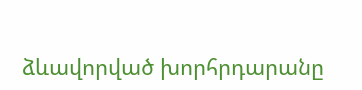ձևավորված խորհրդարանը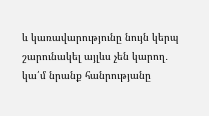և կառավարությունը նույն կերպ շարունակել այլևս չեն կարող․ կա՛մ նրանք հանրությանը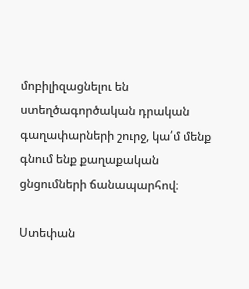մոբիլիզացնելու են ստեղծագործական դրական գաղափարների շուրջ, կա՛մ մենք գնում ենք քաղաքական ցնցումների ճանապարհով։

Ստեփան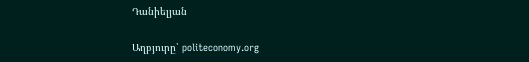Դանիելյան

Աղբյուրը՝ politeconomy.org